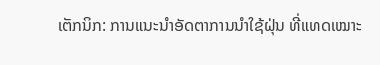ເຕັກນິກ: ການແນະນຳອັດຕາການນຳໃຊ້ຝຸ່ນ ທີ່ແທດເໝາະ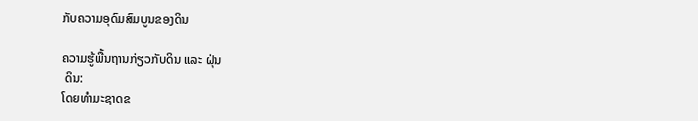ກັບຄວາມອຸດົມສົມບູນຂອງດິນ

ຄວາມຮູ້ພື້ນຖານກ່ຽວກັບດິນ ແລະ ຝຸ່ນ
 ດິນ:
ໂດຍທໍາມະຊາດຂ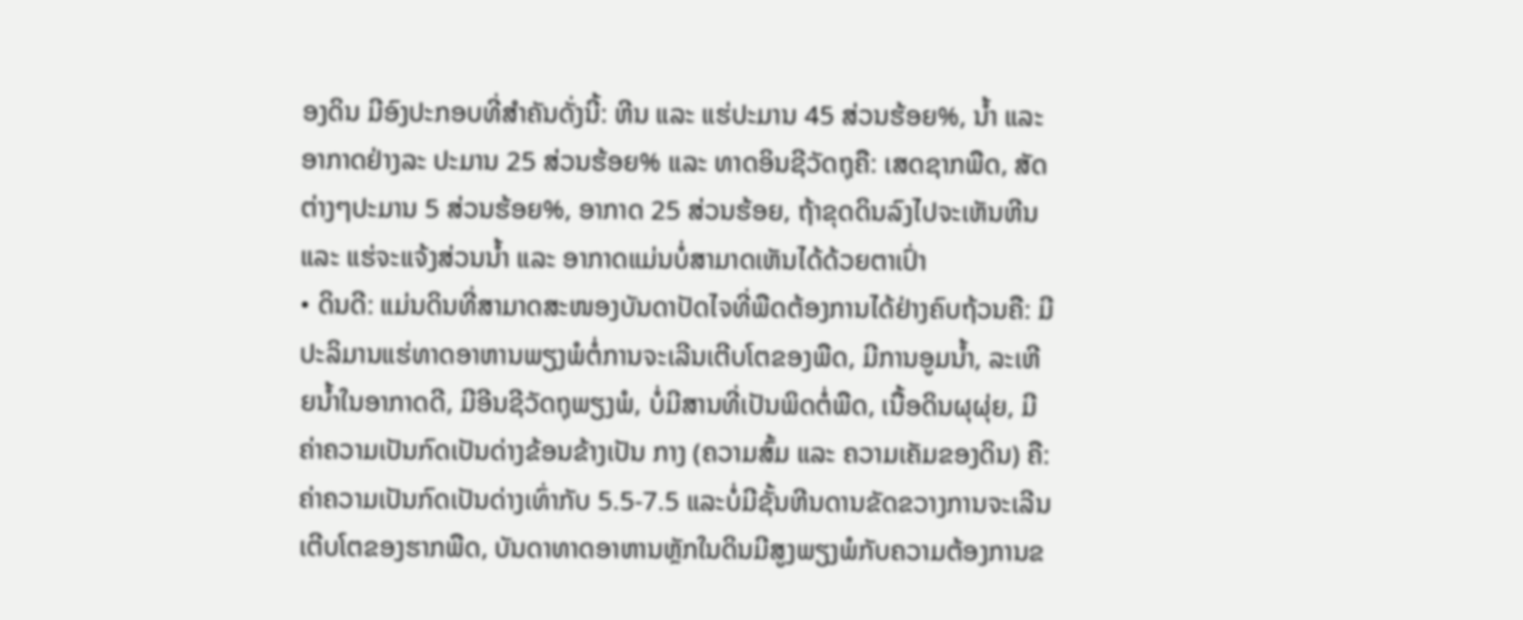ອງດິນ ມີອົງປະກອບທີ່ສໍາຄັນດັ່ງນີ້: ຫີນ ແລະ ແຮ່ປະມານ 45 ສ່ວນຮ້ອຍ%, ນໍ້າ ແລະອາກາດຢ່າງລະ ປະມານ 25 ສ່ວນຮ້ອຍ% ແລະ ທາດອິນຊີວັດຖຸຄື: ເສດຊາກພືດ, ສັດຕ່າງໆປະມານ 5 ສ່ວນຮ້ອຍ%, ອາກາດ 25 ສ່ວນຮ້ອຍ, ຖ້າຂຸດດິນລົງໄປຈະເຫັນຫີນ ແລະ ແຮ່ຈະແຈ້ງສ່ວນນ້ຳ ແລະ ອາກາດແມ່ນບໍ່ສາມາດເຫັນໄດ້ດ້ວຍຕາເປົ່າ
• ດິນດີ: ແມ່ນດິນທີ່ສາມາດສະໜອງບັນດາປັດໄຈທີ່ພືດຕ້ອງການໄດ້ຢ່າງຄົບຖ້ວນຄື: ມີປະລິມານແຮ່ທາດອາຫານພຽງພໍຕໍ່ການຈະເລີນເຕີບໂຕຂອງພືດ, ມີການອູມນໍ້າ, ລະເຫີຍນໍ້າໃນອາກາດດີ, ມີອີນຊີວັດຖຸພຽງພໍ, ບໍ່ມີສານທີ່ເປັນພິດຕໍ່ພືດ, ເນື້ອດິນຜຸຜຸ່ຍ, ມີຄ່າຄວາມເປັນກົດເປັນດ່າງຂ້ອນຂ້າງເປັນ ກາງ (ຄວາມສົ້ມ ແລະ ຄວາມເຄັມຂອງດິນ) ຄື: ຄ່າຄວາມເປັນກົດເປັນດ່າງເທົ່າກັບ 5.5-7.5 ແລະບໍ່ມີຊັ້ນຫີນດານຂັດຂວາງການຈະເລີນເຕີບໂຕຂອງຮາກພືດ, ບັນດາທາດອາຫານຫຼັກໃນດິນມີສູງພຽງພໍກັບຄວາມຕ້ອງການຂ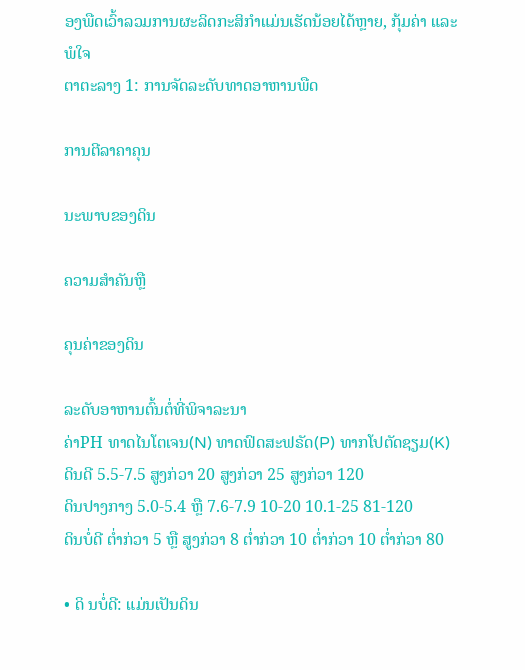ອງພືດເວົ້າລວມການຜະລິດກະສິກຳແມ່ນເຮັດນ້ອຍໄດ້ຫຼາຍ, ກຸ້ມຄ່າ ແລະ ພໍໃຈ
ຕາຕະລາງ 1: ການຈັດລະດັບທາດອາຫານພືດ

ການຕີລາຄາຄຸນ

ນະພາບຂອງດິນ

ຄວາມສໍາຄັນຫຼື

ຄຸນຄ່າຂອງດິນ

ລະດັບອາຫານຕົ້ນຕໍ່ທີ່ພິຈາລະນາ
ຄ່າPH ທາດໄນໂຕເຈນ(N) ທາດຟົດສະຟຣັດ(P) ທາກໂປຕັດຊຽມ(K)
ດິນດີ 5.5-7.5 ສູງກ່ວາ 20 ສູງກ່ວາ 25 ສູງກ່ວາ 120
ດິນປາງກາງ 5.0-5.4 ຫຼື 7.6-7.9 10-20 10.1-25 81-120
ດິນບໍ່ດີ ຕໍ່າກ່ວາ 5 ຫຼື ສູງກ່ວາ 8 ຕໍ່າກ່ວາ 10 ຕໍ່າກ່ວາ 10 ຕໍ່າກ່ວາ 80

• ດິ ນບໍ່ດີ: ແມ່ນເປັນດິນ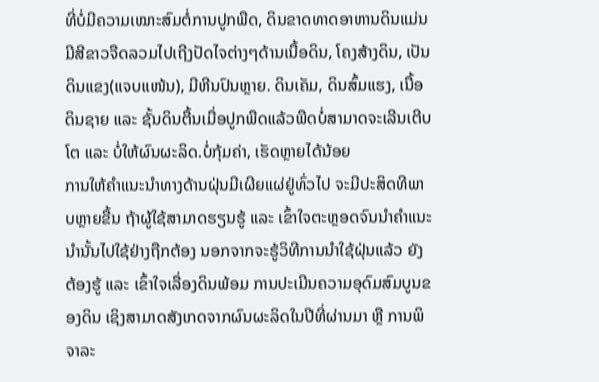ທີ່ບໍ່ມີຄວາມເໝາະສົມຕໍ່ການປູກພືດ, ດິນຂາດທາດອາຫານດິນແມ່ນ ມີສີຂາວຈືດລວມໄປເຖີງປັດໄຈຕ່າງໆດ້ານເນື້ອດິນ, ໂຄງສ້າງດິນ, ເປັນດິນແຂງ(ແຈບແໜ້ນ), ມີຫີນປົນຫຼາຍ. ດິນເຄັມ, ດິນສົ້ມແຮງ, ເນື້ອດິນຊາຍ ແລະ ຊັ້ນດິນຕື້ນເມື່ອປູກພືດແລ້ວພືດບໍ່ສາມາດຈະເລີນເຕີບໂຕ ແລະ ບໍ່ໃຫ້ຜົນຜະລິດ.ບໍ່ກຸ້ມຄ່າ, ເຮັດຫຼາຍໄດ້ນ້ອຍ
ການໃຫ້ຄຳແນະນຳທາງດ້ານຝຸ່ນມີເຜີຍແຜ່ຢູ່ທົ່ວໄປ ຈະມີປະສິດທີພາບຫຼາຍຂື້ນ ຖ້າຜູ້ໃຊ້ສາມາດຮຽນຮູ້ ແລະ ເຂົ້າໃຈຕະຫຼອດຈົນນຳຄຳແນະນຳນັ້ນໄປໃຊ້ຢ່າງຖືກຕ້ອງ ນອກຈາກຈະຮູ້ວິທີການນຳໃຊ້ຝຸ່ນແລ້ວ ຍັງຕ້ອງຮູ້ ແລະ ເຂົ້າໃຈເລື່ອງດິນພ້ອມ ການປະເມີນຄວາມອຸດົມສົມບູນຂອງດິນ ເຊິງສາມາດສັງເກດຈາກຜົນຜະລິດໃນປີທີ່ຜ່ານມາ ຫຼື ການພິຈາລະ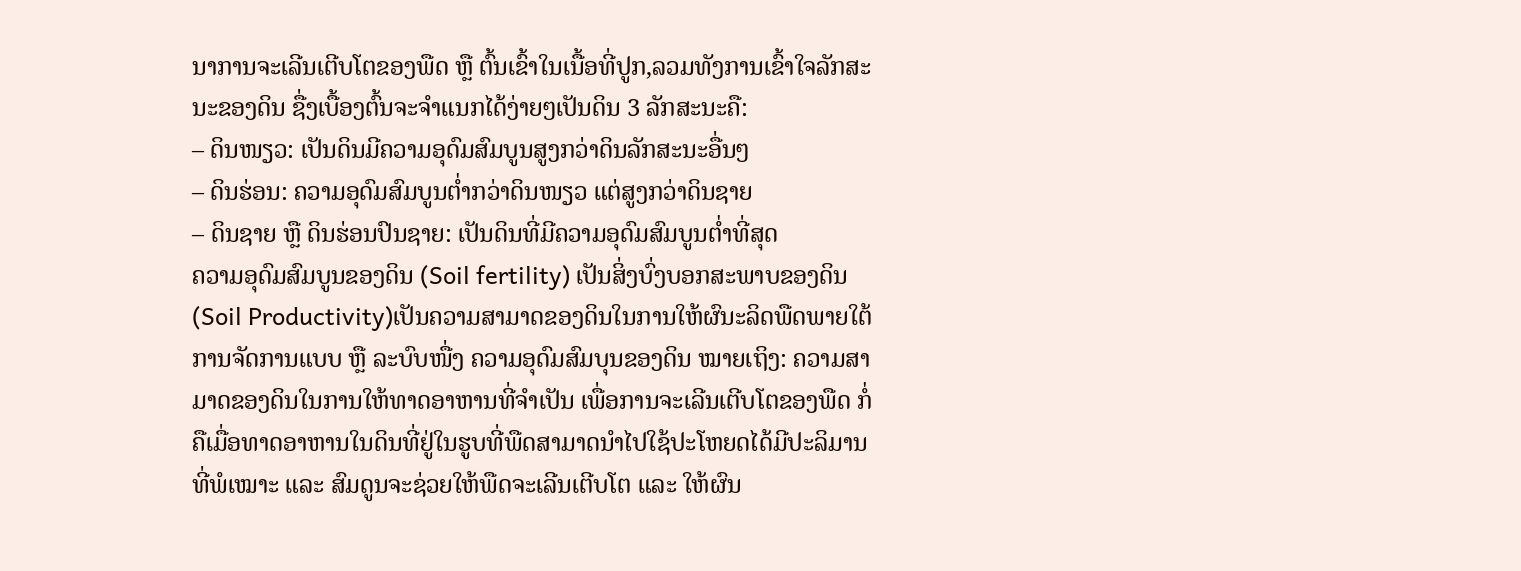ນາການຈະເລີນເຕີບໂຕຂອງພືດ ຫຼື ຕົ້ນເຂົ້າໃນເນື້ອທີ່ປູກ,ລວມທັງການເຂົ້າໃຈລັກສະນະຂອງດິນ ຊື່ງເບື້ອງຕົ້ນຈະຈຳແນກໄດ້ງ່າຍໆເປັນດິນ 3 ລັກສະນະຄື:
– ດິນໜຽວ: ເປັນດິນມີຄວາມອຸດົມສົມບູນສູງກວ່າດິນລັກສະນະອື່ນໆ
– ດິນຮ່ອນ: ຄວາມອຸດົມສົມບູນຕ່ຳກວ່າດິນໜຽວ ແຕ່ສູງກວ່າດິນຊາຍ
– ດິນຊາຍ ຫຼື ດິນຮ່ອນປົນຊາຍ: ເປັນດິນທີ່ມີຄວາມອຸດົມສົມບູນຕ່ຳທີ່ສຸດ
ຄວາມອຸດົມສົມບູນຂອງດິນ (Soil fertility) ເປັນສິ່ງບົ່ງບອກສະພາບຂອງດິນ (Soil Productivity)ເປັນຄວາມສາມາດຂອງດິນໃນການໃຫ້ຜົນະລິດພືດພາຍໃຕ້ການຈັດການແບບ ຫຼື ລະບົບໜື່ງ ຄວາມອຸດົມສົມບຸນຂອງດິນ ໝາຍເຖິງ: ຄວາມສາມາດຂອງດິນໃນການໃຫ້ທາດອາຫານທີ່ຈຳເປັນ ເພື່ອການຈະເລີນເຕີບໂຕຂອງພືດ ກໍ່ຄືເມື່ອທາດອາຫານໃນດິນທີ່ຢູ່ໃນຮູບທີ່ພືດສາມາດນຳໄປໃຊ້ປະໂຫຍດໄດ້ມີປະລິມານທີ່ພໍເໝາະ ແລະ ສົມດູນຈະຊ່ວຍໃຫ້ພືດຈະເລີນເຕີບໂຕ ແລະ ໃຫ້ຜົນ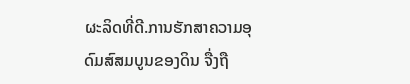ຜະລິດທີ່ດີ.ການຮັກສາຄວາມອຸດົມສົສມບູນຂອງດິນ ຈື່ງຖື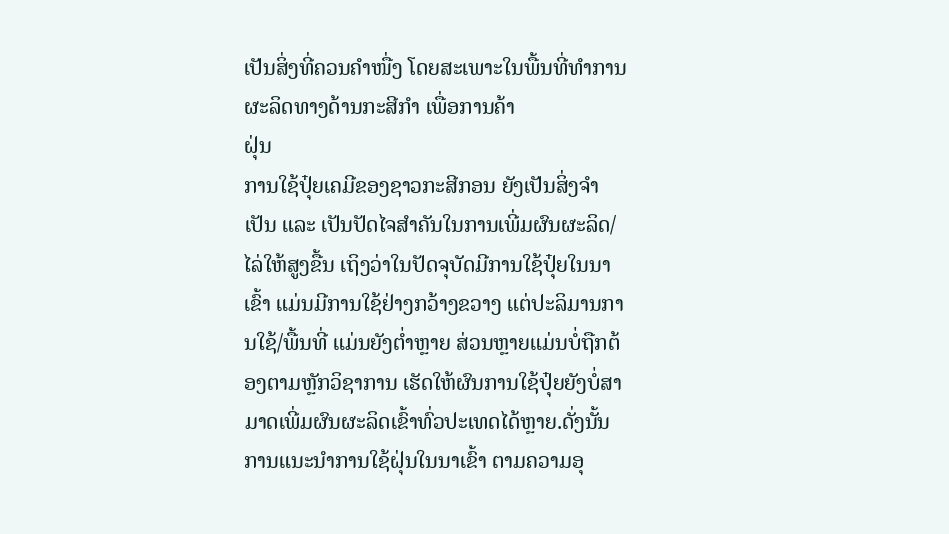ເປັນສິ່ງທີ່ຄວນຄຳໜື່ງ ໂດຍສະເພາະໃນພື້ນທີ່ທຳການຜະລິດທາງດ້ານກະສີກຳ ເພື່ອການຄ້າ
ຝຸ່ນ
ການໃຊ້ປຸ໋ຍເຄມີຂອງຊາວກະສີກອນ ຍັງເປັນສິ່ງຈຳເປັນ ແລະ ເປັນປັດໄຈສຳຄັນໃນການເພີ່ມຜົນຜະລິດ/ໄລ່ໃຫ້ສູງຂື້ນ ເຖິງວ່າໃນປັດຈຸບັດມີການໃຊ້ປຸ໋ຍໃນນາເຂົ້າ ແມ່ນມີການໃຊ້ຢ່າງກວ້າງຂວາງ ແຕ່ປະລິມານການໃຊ້/ພື້ນທີ່ ແມ່ນຍັງຕ່ຳຫຼາຍ ສ່ວນຫຼາຍແມ່ນບໍ່ຖືກຕ້ອງຕາມຫຼັກວິຊາການ ເຮັດໃຫ້ຜົນການໃຊ້ປຸ໋ຍຍັງບໍ່ສາມາດເພີ່ມຜົນຜະລິດເຂົ້າທົ່ວປະເທດໄດ້ຫຼາຍ.ດັ່ງນັ້ນ ການແນະນຳການໃຊ້ຝຸ່ນໃນນາເຂົ້າ ຕາມຄວາມອຸ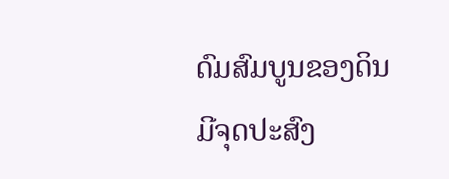ດົມສົມບູນຂອງດິນ ມີຈຸດປະສົງ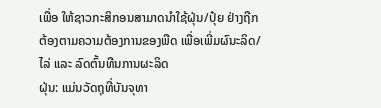ເພື່ອ ໃຫ້ຊາວກະສິກອນສາມາດນຳໃຊ້ຝຸ່ນ/ປຸ໋ຍ ຢ່າງຖືກຕ້ອງຕາມຄວາມຕ້ອງການຂອງພືດ ເພື່ອເພີ່ມຜົນະລິດ/ໄລ່ ແລະ ລົດຕົ້ນທືນການຜະລິດ
ຝຸ່ນ: ແມ່ນວັດຖຸທີ່ບັນຈຸທາ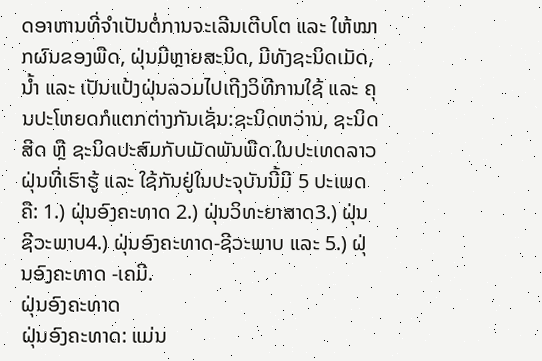ດອາຫານທີ່ຈຳເປັນຕໍ່ການຈະເລີນເຕີບໂຕ ແລະ ໃຫ້ໝາກຜົນຂອງພືດ, ຝຸ່ນມີຫຼາຍສະນິດ, ມີທັງຊະນິດເມັດ, ນໍ້າ ແລະ ເປັນແປ້ງຝຸ່ນລວມໄປເຖີງວິທີການໃຊ້ ແລະ ຄຸນປະໂຫຍດກໍແຕກຕ່າງກັນເຊັ່ນ:ຊະນິດຫວ່ານ, ຊະນິດສີດ ຫຼື ຊະນິດປະສົມກັບເມັດພັນພືດ.ໃນປະເທດລາວຝຸ່ນທີ່ເຮົາຮູ້ ແລະ ໃຊ້ກັນຢູ່ໃນປະຈຸບັນນີ້ມີ 5 ປະເພດຄື: 1.) ຝຸ່ນອົງຄະທາດ 2.) ຝຸ່ນວິທະຍາສາດ3.) ຝຸ່ນຊີວະພາບ4.) ຝຸ່ນອົງຄະທາດ-ຊີວະພາບ ແລະ 5.) ຝຸ່ນອົງຄະທາດ -ເຄມີ.
ຝຸ່ນອົງຄະທາດ
ຝຸ່ນອົງຄະທາດ: ແມ່ນ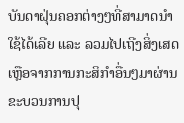ບັນດາຝຸ່ນຄອກຕ່າງໆທີ່ສາມາດນຳໃຊ້ໄດ້ເລີຍ ແລະ ລວມໄປເຖີງສິ່ງເສດເຫຼືອຈາກການກະສິກຳອື່ນໆມາຜ່ານຂະບວນການປຸ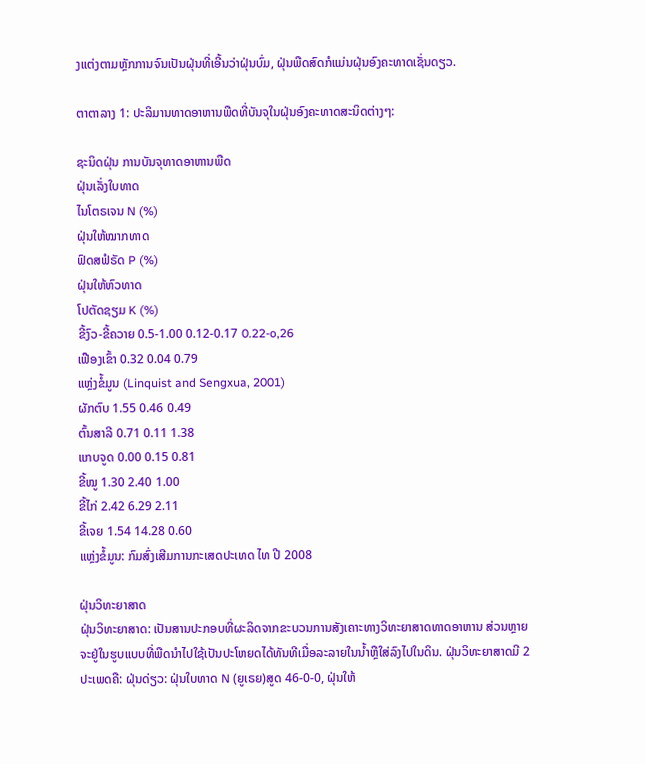ງແຕ່ງຕາມຫຼັກການຈົນເປັນຝຸ່ນທີ່ເອີ້ນວ່າຝຸ່ນບົ່ມ, ຝຸ່ນພືດສົດກໍແມ່ນຝຸ່ນອົງຄະທາດເຊັ່ນດຽວ.

ຕາຕາລາງ 1: ປະລິມານທາດອາຫານພືດທີ່ບັນຈຸໃນຝຸ່ນອົງຄະທາດສະນິດຕ່າງໆ:

ຊະນິດຝຸ່ນ ການບັນຈຸທາດອາຫານພືດ
ຝຸ່ນເລັ່ງໃບທາດ
ໄນໂຕຣເຈນ N (%)
ຝຸ່ນໃຫ້ໝາກທາດ
ຟົດສຟໍຣັດ P (%)
ຝຸ່ນໃຫ້ຫົວທາດ
ໂປຕັດຊຽມ K (%)
ຂີ້ງົວ-ຂີ້ຄວາຍ 0.5-1.00 0.12-0.17 0.22-o,26
ເຟືອງເຂົ້າ 0.32 0.04 0.79
ແຫຼ່ງຂໍ້ມູນ (Linquist and Sengxua, 2001)
ຜັກຕົບ 1.55 0.46 0.49
ຕົ້ນສາລີ 0.71 0.11 1.38
ແກບຈູດ 0.00 0.15 0.81
ຂີ້ໝູ 1.30 2.40 1.00
ຂີ້ໄກ່ 2.42 6.29 2.11
ຂີ້ເຈຍ 1.54 14.28 0.60
ແຫຼ່ງຂໍ້ມູນ: ກົມສົ່ງເສີມການກະເສດປະເທດ ໄທ ປີ 2008

ຝຸ່ນວິທະຍາສາດ
ຝຸ່ນວິທະຍາສາດ: ເປັນສານປະກອບທີ່ຜະລິດຈາກຂະບວນການສັງເຄາະທາງວິທະຍາສາດທາດອາຫານ ສ່ວນຫຼາຍຈະຢູ່ໃນຮູບແບບທີ່ພືດນຳໄປໃຊ້ເປັນປະໂຫຍດໄດ້ທັນທີເມື່ອລະລາຍໃນນໍ້າຫຼືໃສ່ລົງໄປໃນດິນ. ຝຸ່ນວິທະຍາສາດມີ 2 ປະເພດຄື: ຝຸ່ນດ່ຽວ: ຝຸ່ນໃບທາດ N (ຍູເຣຍ)ສູດ 46-0-0, ຝຸ່ນໃຫ້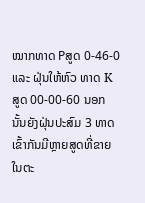ໝາກທາດ Pສູດ 0-46-0 ແລະ ຝຸ່ນໃຫ້ຫົວ ທາດ K ສູດ 00-00-60 ນອກນັ້ນຍັງຝຸ່ນປະສົມ 3 ທາດເຂົ້າກັນມີຫຼາຍສູດທີ່ຂາຍໃນຕະ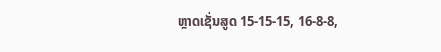ຫຼາດເຊັ່ນສູດ 15-15-15, 16-8-8,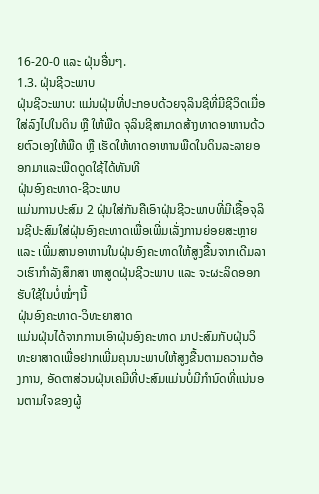16-20-0 ແລະ ຝຸ່ນອື່ນໆ.
1.3. ຝຸ່ນຊີວະພາບ
ຝຸ່ນຊີວະພາບ: ແມ່ນຝຸ່ນທີ່ປະກອບດ້ວຍຈຸລິນຊີທີ່ມີຊີວິດເມື່ອໃສ່ລົງໄປໃນດິນ ຫຼື ໃຫ້ພືດ ຈຸລິນຊີສາມາດສ້າງທາດອາຫານດ້ວຍຕົວເອງໃຫ້ພືດ ຫຼື ເຮັດໃຫ້ທາດອາຫານພືດໃນດິນລະລາຍອອກມາແລະພືດດູດໃຊ້ໄດ້ທັນທີ
ຝຸ່ນອົງຄະທາດ-ຊີວະພາບ
ແມ່ນການປະສົມ 2 ຝຸ່ນໃສ່ກັນຄືເອົາຝຸ່ນຊີວະພາບທີ່ມີເຊື້ອຈຸລິນຊີປະສົມໃສ່ຝຸ່ນອົງຄະທາດເພື່ອເພີ່ມເລັ່ງການຍ່ອຍສະຫຼາຍ ແລະ ເພີ່ມສານອາຫານໃນຝຸ່ນອົງຄະທາດໃຫ້ສູງຂື້ນຈາກເດີມລາວເຮົາກໍາລັງສຶກສາ ຫາສູດຝຸ່ນຊີວະພາບ ແລະ ຈະຜະລິດອອກຮັບໃຊ້ໃນບໍ່ໝໍ່ໆນີ້
ຝຸ່ນອົງຄະທາດ-ວິທະຍາສາດ
ແມ່ນຝຸ່ນໄດ້ຈາກການເອົາຝຸ່ນອົງຄະທາດ ມາປະສົມກັບຝຸ່ນວິທະຍາສາດເພື່ອຢາກເພີ່ມຄຸນນະພາບໃຫ້ສູງຂື້ນຕາມຄວາມຕ້ອງການ, ອັດຕາສ່ວນຝຸ່ນເຄມີທີ່ປະສົມແມ່ນບໍ່ມີກຳນົດທີ່ແນ່ນອນຕາມໃຈຂອງຜູ້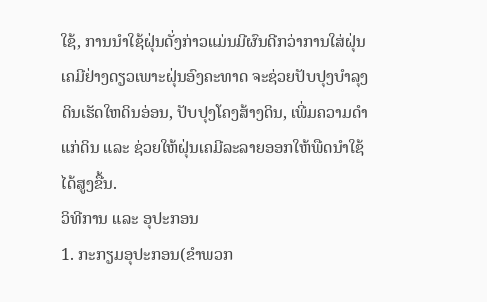ໃຊ້, ການນຳໃຊ້ຝຸ່ນດັ່ງກ່າວແມ່ນມີຜົນດີກວ່າການໃສ່ຝຸ່ນເຄມີຢ່າງດຽວເພາະຝຸ່ນອົງຄະທາດ ຈະຊ່ວຍປັບປຸງບຳລຸງດິນເຮັດໃຫດິນອ່ອນ, ປັບປຸງໂຄງສ້າງດິນ, ເພີ່ມຄວາມດຳແກ່ດິນ ແລະ ຊ່ວຍໃຫ້ຝຸ່ນເຄມີລະລາຍອອກໃຫ້ພືດນຳໃຊ້ໄດ້ສູງຂື້ນ.
ວິທີການ ແລະ ອຸປະກອນ
1. ກະກຽມອຸປະກອນ(ຂຳພວກ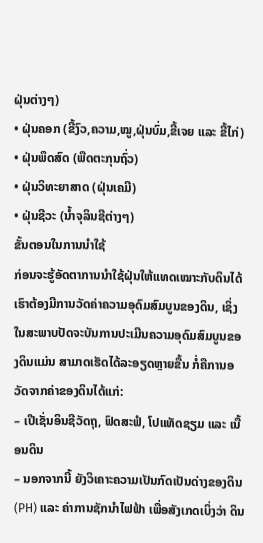ຝຸ່ນຕ່າງໆ)
• ຝຸ່ນຄອກ (ຂີ້ງົວ,ຄວາມ,ໝູ,ຝຸ່ນບົ່ມ,ຂີ້ເຈຍ ແລະ ຂີ້ໄກ່)
• ຝຸ່ນພຶດສົດ (ພືດຕະກຸນຖົ່ວ)
• ຝຸ່ນວິທະຍາສາດ (ຝຸ່ນເຄມີ)
• ຝຸ່ນຊີວະ (ນ້ຳຈຸລິນຊີຕ່າງໆ)
ຂັ້ນຕອນໃນການນຳໃຊ້
ກ່ອນຈະຮູ້ອັດຕາການນຳໃຊ້ຝຸ່ນໃຫ້ແທດເໝາະກັບດິນໄດ້ ເຮົາຕ້ອງມີການວັດຄ່າຄວາມອຸດົມສົມບູນຂອງດິນ, ເຊິ່ງໃນສະພາບປັດຈະບັນການປະເມີນຄວາມອຸດົມສົມບູນຂອງດິນແມ່ນ ສາມາດເຮັດໄດ້ລະອຽດຫຼາຍຂື້ນ ກໍ່ຄືການອວັດຈາກຄ່າຂອງດິນໄດ້ແກ່:
– ເປີເຊັ່ນອິນຊີວັດຖຸ, ຟົດສະຟໍ, ໂປແທັດຊຽມ ແລະ ເນື້ອນດິນ
– ນອກຈາກນີ້ ຍັງວິເຄາະຄວາມເປັນກົດເປັນດ່າງຂອງດິນ (PH) ແລະ ຄ່າການຊັກນຳໄຟຟ້າ ເພື່ອສັງເກດເບິ່ງວ່າ ດິນ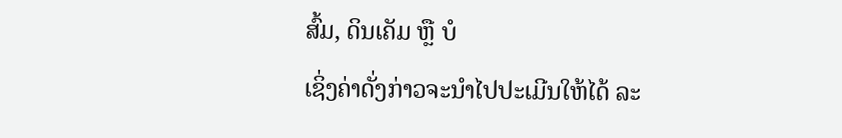ສົ້ມ, ດິນເຄັມ ຫຼື ບໍ
ເຊິ່ງຄ່າດັ່ງກ່າວຈະນໍາໄປປະເມີນໃຫ້ໄດ້ ລະ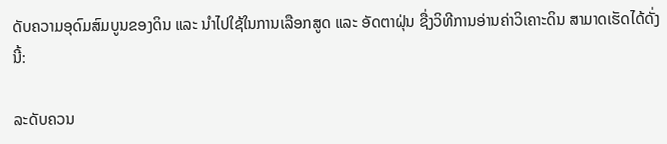ດັບຄວາມອຸດົມສົມບູນຂອງດິນ ແລະ ນໍາໄປໃຊ້ໃນການເລືອກສູດ ແລະ ອັດຕາຝຸ່ນ ຊື່ງວິທີການອ່ານຄ່າວິເຄາະດິນ ສາມາດເຮັດໄດ້ດັ່ງນີ້:

ລະດັບຄວນ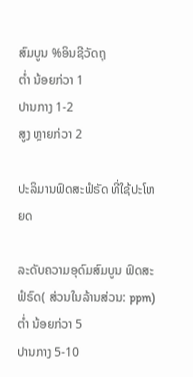ສົມບູນ %ອິນຊີວັດຖຸ
ຕໍ່າ ນ້ອຍກ່ວາ 1
ປານກາງ 1-2
ສູງ ຫຼາຍກ່ວາ 2

ປະລິມານຟົດສະຟໍຣັດ ທີ່ໃຊ້ປະໂຫຍດ

ລະດັບຄວາມອຸດົມສົມບູນ ຟົດສະຟໍຣົດ( ສ່ວນໃນລ້ານສ່ວນ: ppm)
ຕໍ່າ ນ້ອຍກ່ວາ 5
ປານກາງ 5-10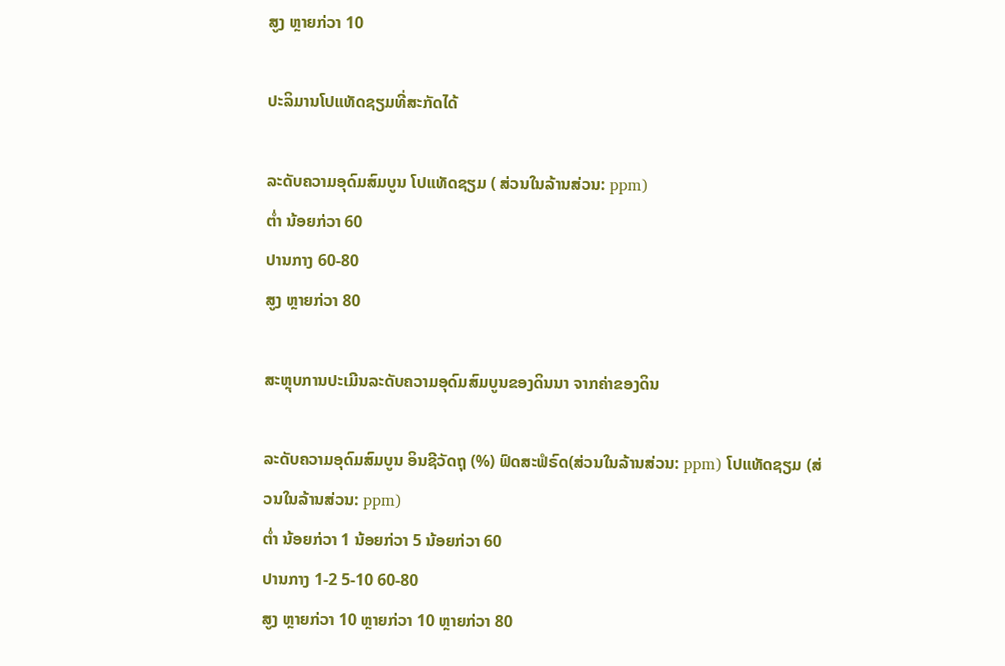ສູງ ຫຼາຍກ່ວາ 10

ປະລິມານໂປແທັດຊຽມທີ່ສະກັດໄດ້

ລະດັບຄວາມອຸດົມສົມບູນ ໂປແທັດຊຽມ ( ສ່ວນໃນລ້ານສ່ວນ: ppm)
ຕໍ່າ ນ້ອຍກ່ວາ 60
ປານກາງ 60-80
ສູງ ຫຼາຍກ່ວາ 80

ສະຫຼຸບການປະເມີນລະດັບຄວາມອຸດົມສົມບູນຂອງດິນນາ ຈາກຄ່າຂອງດິນ

ລະດັບຄວາມອຸດົມສົມບູນ ອິນຊີວັດຖຸ (%) ຟົດສະຟໍຣົດ(ສ່ວນໃນລ້ານສ່ວນ: ppm) ໂປແທັດຊຽມ (ສ່ວນໃນລ້ານສ່ວນ: ppm)
ຕໍ່າ ນ້ອຍກ່ວາ 1 ນ້ອຍກ່ວາ 5 ນ້ອຍກ່ວາ 60
ປານກາງ 1-2 5-10 60-80
ສູງ ຫຼາຍກ່ວາ 10 ຫຼາຍກ່ວາ 10 ຫຼາຍກ່ວາ 80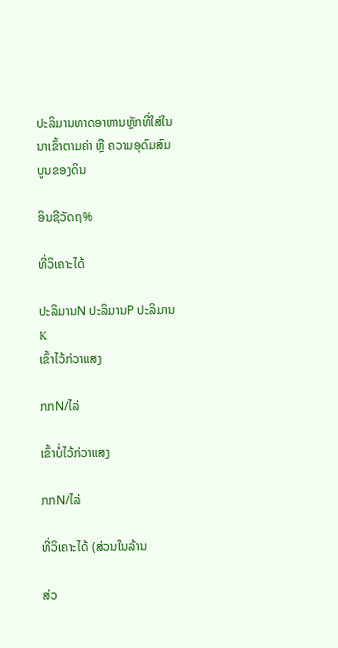ປະລິມານທາດອາຫານຫຼັກທີ່ໃສ່ໃນນາເຂົ້າຕາມຄ່າ ຫຼື ຄວາມອຸດົມສົມບູນຂອງດິນ

ອິນຊີວັດຖ%

ທີ່ວິເຄາະໄດ້

ປະລິມານN ປະລິມານP ປະລິມານK
ເຂົ້າໄວ້ກ່ວາແສງ

ກກN/ໄລ່

ເຂົ້າບໍ່ໄວ້ກ່ວາແສງ

ກກN/ໄລ່

ທີ່ວິເຄາະໄດ້ (ສ່ວນໃນລ້ານ

ສ່ວ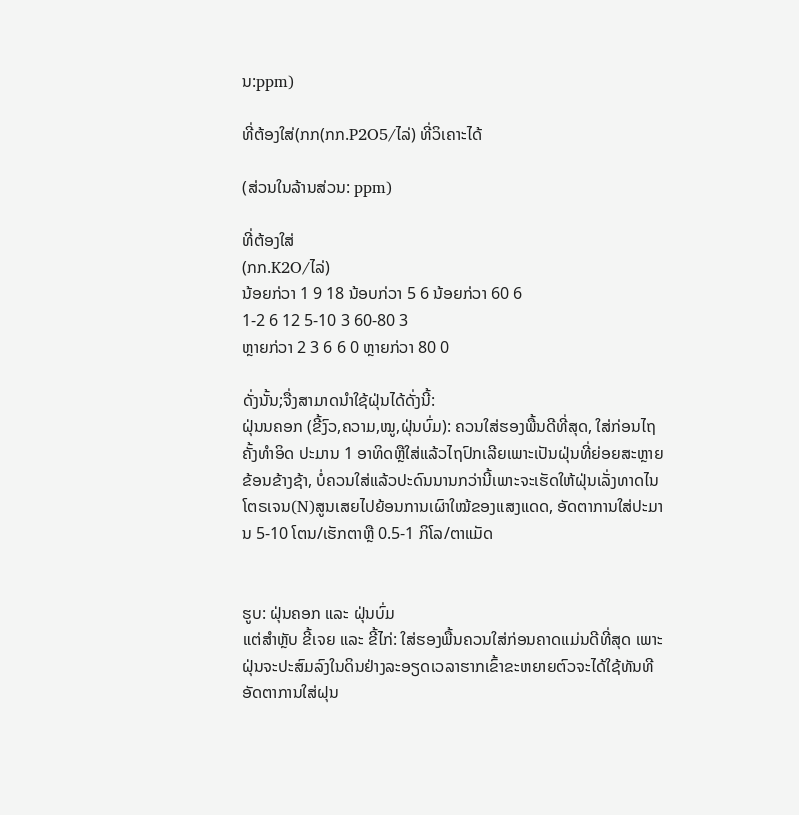ນ:ppm)

ທີ່ຕ້ອງໃສ່(ກກ(ກກ.P2O5/ໄລ່) ທີ່ວິເຄາະໄດ້

(ສ່ວນໃນລ້ານສ່ວນ: ppm)

ທີ່ຕ້ອງໃສ່
(ກກ.K2O/ໄລ່)
ນ້ອຍກ່ວາ 1 9 18 ນ້ອບກ່ວາ 5 6 ນ້ອຍກ່ວາ 60 6
1-2 6 12 5-10 3 60-80 3
ຫຼາຍກ່ວາ 2 3 6 6 0 ຫຼາຍກ່ວາ 80 0

ດັ່ງນັ້ນ;ຈື່ງສາມາດນຳໃຊ້ຝຸ່ນໄດ້ດັ່ງນີ້:
ຝຸ່ນນຄອກ (ຂີ້ງົວ,ຄວາມ,ໝູ,ຝຸ່ນບົ່ມ): ຄວນໃສ່ຮອງພື້ນດີທີ່ສຸດ, ໃສ່ກ່ອນໄຖຄັ້ງທໍາອິດ ປະມານ 1 ອາທິດຫຼືໃສ່ແລ້ວໄຖປົກເລີຍເພາະເປັນຝຸ່ນທີ່ຍ່ອຍສະຫຼາຍຂ້ອນຂ້າງຊ້າ, ບໍ່ຄວນໃສ່ແລ້ວປະດົນນານກວ່ານີ້ເພາະຈະເຮັດໃຫ້ຝຸ່ນເລັ່ງທາດໄນໂຕຣເຈນ(N)ສູນເສຍໄປຍ້ອນການເຜົາໃໝ້ຂອງແສງແດດ, ອັດຕາການໃສ່ປະມານ 5-10 ໂຕນ/ເຮັກຕາຫຼື 0.5-1 ກິໂລ/ຕາແມັດ


ຮູບ: ຝຸ່ນຄອກ ແລະ ຝຸ່ນບົ່ມ
ແຕ່ສຳຫຼັບ ຂີ້ເຈຍ ແລະ ຂີ້ໄກ່: ໃສ່ຮອງພື້ນຄວນໃສ່ກ່ອນຄາດແມ່ນດີທີ່ສຸດ ເພາະຝຸ່ນຈະປະສົມລົງໃນດິນຢ່າງລະອຽດເວລາຮາກເຂົ້າຂະຫຍາຍຕົວຈະໄດ້ໃຊ້ທັນທີ
ອັດຕາການໃສ່ຝຸນ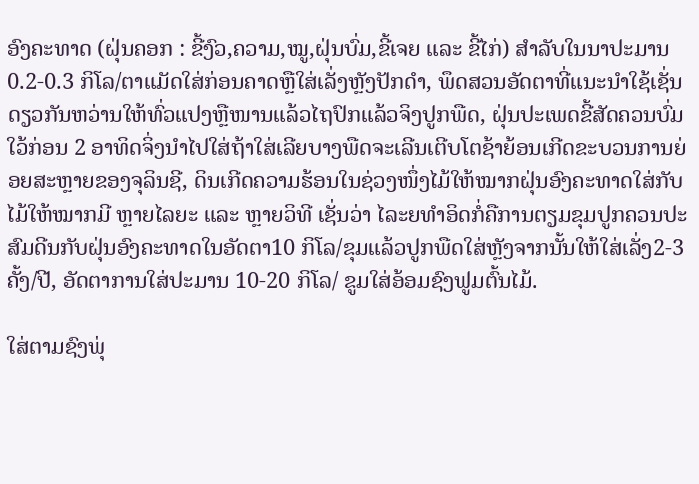ອົງຄະທາດ (ຝຸ່ນຄອກ : ຂີ້ງົວ,ຄວາມ,ໝູ,ຝຸ່ນບົ່ມ,ຂີ້ເຈຍ ແລະ ຂີ້ໄກ່) ສໍາລັບໃນນາປະມານ 0.2-0.3 ກິໂລ/ຕາແມັດໃສ່ກ່ອນຄາດຫຼືໃສ່ເລັ່ງຫຼັງປັກດຳ, ພຶດສວນອັດຕາທີ່ແນະນໍາໃຊ້ເຊັ່ນດຽວກັນຫວ່ານໃຫ້ທົ່ວແປງຫຼືໜານແລ້ວໄຖປົກແລ້ວຈິງປູກພືດ, ຝຸ່ນປະເພດຂີ້ສັດຄວນບົ່ມໃວ້ກ່ອນ 2 ອາທິດຈິ່ງນຳໄປໃສ່ຖ້າໃສ່ເລີຍບາງພືດຈະເລີນເຕີບໂຕຊ້າຍ້ອນເກີດຂະບວນການຍ່ອຍສະຫຼາຍຂອງຈຸລິນຊີ, ດິນເກີດຄວາມຮ້ອນໃນຊ່ວງໜຶ່ງໄມ້ໃຫ້ໝາກຝຸ່ນອົງຄະທາດໃສ່ກັບໄມ້ໃຫ້ໝາກມີ ຫຼາຍໄລຍະ ແລະ ຫຼາຍວິທີ ເຊັ່ນວ່າ ໄລະຍທໍາອິດກໍ່ຄືການຕຽມຂຸມປູກຄວນປະສົມດີນກັບຝຸ່ນອົງຄະທາດໃນອັດຕາ10 ກິໂລ/ຂຸມແລ້ວປູກພືດໃສ່ຫຼັງຈາກນັ້ນໃຫ້ໃສ່ເລັ່ງ2-3ຄັ້ງ/ປີ, ອັດຕາການໃສ່ປະມານ 10-20 ກິໂລ/ ຂູມໃສ່ອ້ອມຊົງຟູມຕົ້ນໄມ້.

ໃສ່ຕາມຊົງພຸ່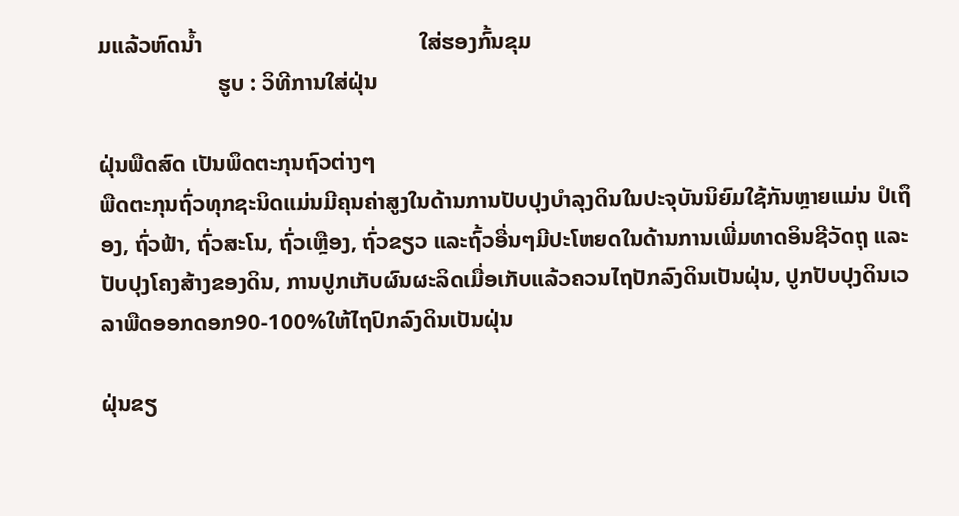ມແລ້ວຫົດນ້ຳ                                      ໃສ່ຮອງກົ້ນຂຸມ
                     ຮູບ : ວິທີການໃສ່ຝຸ່ນ

ຝຸ່ນພືດສົດ ເປັນພຶດຕະກຸນຖົວຕ່າງໆ
ພືດຕະກຸນຖົ່ວທຸກຊະນິດແມ່ນມີຄຸນຄ່າສູງໃນດ້ານການປັບປຸງບໍາລຸງດິນໃນປະຈຸບັນນິຍົມໃຊ້ກັນຫຼາຍແມ່ນ ປໍເຖຶອງ, ຖົ່ວຟ້າ, ຖົ່ວສະໂນ, ຖົ່ວເຫຼືອງ, ຖົ່ວຂຽວ ແລະຖົ້ວອື່ນໆມີປະໂຫຍດໃນດ້ານການເພີ່ມທາດອິນຊີວັດຖຸ ແລະປັບປຸງໂຄງສ້າງຂອງດິນ, ການປູກເກັບຜົນຜະລິດເມື່ອເກັບແລ້ວຄວນໄຖປັກລົງດິນເປັນຝຸ່ນ, ປູກປັບປຸງດິນເວລາພືດອອກດອກ90-100%ໃຫ້ໄຖປົກລົງດິນເປັນຝຸ່ນ

ຝຸ່ນຂຽ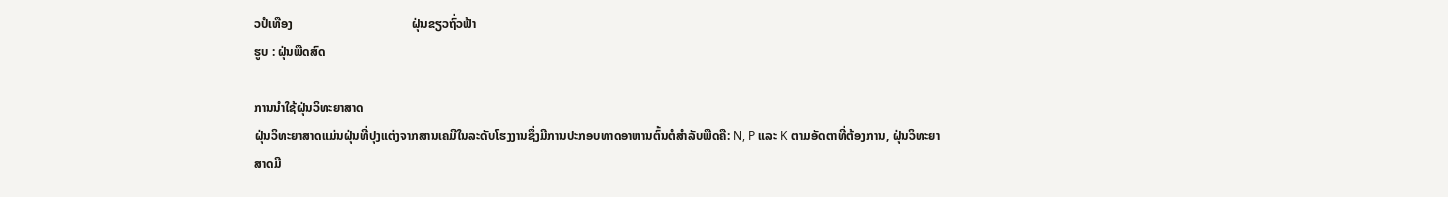ວປໍເທືອງ                                      ຝຸ່ນຂຽວຖົ່ວຟ້າ
ຮູບ : ຝຸ່ນພືດສົດ

ການນໍາໃຊ້ຝຸ່ນວິທະຍາສາດ
ຝຸ່ນວິທະຍາສາດແມ່ນຝຸ່ນທີ່ປຸງແຕ່ງຈາກສານເຄມີໃນລະດັບໂຮງງານຊຶ່ງມີການປະກອບທາດອາຫານຕົ້ນຕໍສຳລັບພືດຄື: N, P ແລະ K ຕາມອັດຕາທີ່ຕ້ອງການ, ຝຸ່ນວິທະຍາສາດມີ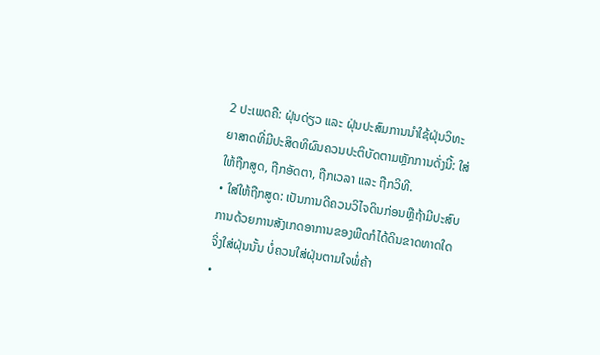2 ປະເພດຄື: ຝຸ່ນດ່ຽວ ແລະ ຝຸ່ນປະສົມການນໍາໃຊ້ຝຸ່ນວິທະຍາສາດທີ່ມີປະສິດທິຜົນຄວນປະຕິບັດຕາມຫຼັກການດັ່ງນີ້: ໃສ່ໃຫ້ຖືກສູດ, ຖືກອັດຕາ, ຖືກເວລາ ແລະ ຖືກວິທີ.
• ໃສ່ໃຫ້ຖືກສູດ: ເປັນການດີຄວນວິໄຈດິນກ່ອນຫຼືຖ້າມີປະສົບການດ້ວຍການສັງເກດອາການຂອງພືດກໍໄດ້ດິນຂາດທາດໃດ ຈິ່ງໃສ່ຝຸ່ນນັ້ນ ບໍ່ຄວນໃສ່ຝຸ່ນຕາມໃຈພໍ່ຄ້າ
•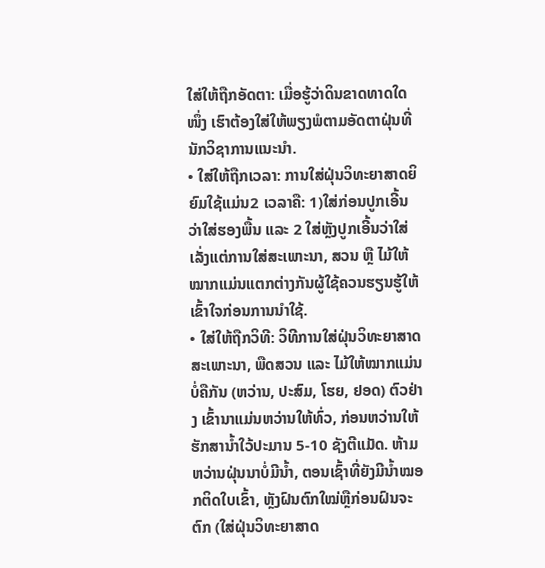ໃສ່ໃຫ້ຖືກອັດຕາ: ເມື່ອຮູ້ວ່າດິນຂາດທາດໃດໜຶ່ງ ເຮົາຕ້ອງໃສ່ໃຫ້ພຽງພໍຕາມອັດຕາຝຸ່ນທີ່ນັກວິຊາການແນະນໍາ.
• ໃສ່ໃຫ້ຖືກເວລາ: ການໃສ່ຝຸ່ນວິທະຍາສາດຍິຍົມໃຊ້ແມ່ນ2 ເວລາຄື: 1)ໃສ່ກ່ອນປູກເອີ້ນວ່າໃສ່ຮອງພື້ນ ແລະ 2 ໃສ່ຫຼັງປູກເອີ້ນວ່າໃສ່ເລັ່ງແຕ່ການໃສ່ສະເພາະນາ, ສວນ ຫຼື ໄມ້ໃຫ້ໝາກແມ່ນແຕກຕ່າງກັນຜູ້ໃຊ້ຄວນຮຽນຮູ້ໃຫ້ເຂົ້າໃຈກ່ອນການນຳໃຊ້.
• ໃສ່ໃຫ້ຖືກວິທີ: ວິທີການໃສ່ຝຸ່ນວິທະຍາສາດສະເພາະນາ, ພືດສວນ ແລະ ໄມ້ໃຫ້ໝາກແມ່ນບໍ່ຄືກັນ (ຫວ່ານ, ປະສົມ, ໂຮຍ, ຢອດ) ຕົວຢ່າງ ເຂົ້ານາແມ່ນຫວ່ານໃຫ້ທົ່ວ, ກ່ອນຫວ່ານໃຫ້ຮັກສານໍ້າໃວ້ປະມານ 5-10 ຊັງຕີແມັດ. ຫ້າມຫວ່ານຝຸ່ນນາບໍ່ມີນ້ຳ, ຕອນເຊົ້າທີ່ຍັງມີນ້ຳໝອກຕິດໃບເຂົ້າ, ຫຼັງຝົນຕົກໃໝ່ຫຼືກ່ອນຝົນຈະຕົກ (ໃສ່ຝຸ່ນວິທະຍາສາດ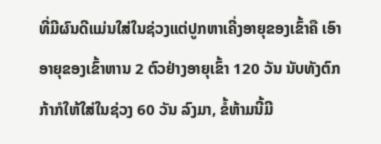ທີ່ມີຜົນດີແມ່ນໃສ່ໃນຊ່ວງແຕ່ປູກຫາເຄີ່ງອາຍຸຂອງເຂົ້າຄື ເອົາອາຍຸຂອງເຂົ້າຫານ 2 ຕົວຢ່າງອາຍຸເຂົ້າ 120 ວັນ ນັບທັງຕົກກ້າກໍໃຫ້ໃສ່ໃນຊ່ວງ 60 ວັນ ລົງມາ, ຂໍ້ຫ້າມນີ້ມີ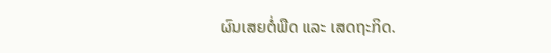ຜົນເສຍຕໍ່ພືດ ແລະ ເສດຖະກິດ.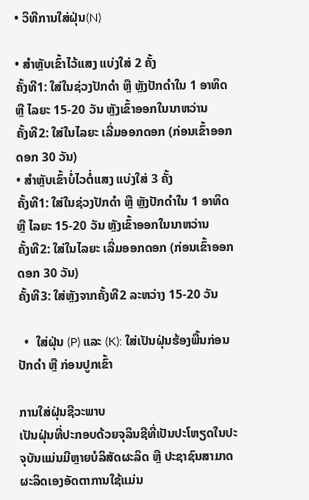• ວິທີການໃສ່ຝຸ່ນ(N)

• ສຳຫຼັບເຂົ້າໄວ້ແສງ ແບ່ງໃສ່ 2 ຄັ້ງ
ຄັ້ງທີ1: ໃສ່ໃນຊ່ວງປັກດຳ ຫຼື ຫຼັງປັກດຳໃນ 1 ອາທິດ ຫຼື ໄລຍະ 15-20 ວັນ ຫຼັງເຂົ້າອອກໃນນາຫວ່ານ
ຄັ້ງທີ2: ໃສ່ໃນໄລຍະ ເລີ່ມອອກດອກ (ກ່ອນເຂົ້າອອກດອກ 30 ວັນ)
• ສຳຫຼັບເຂົ້າບໍ່ໄວຕໍ່ແສງ ແບ່ງໃສ່ 3 ຄັ້ງ
ຄັ້ງທີ1: ໃສ່ໃນຊ່ວງປັກດຳ ຫຼື ຫຼັງປັກດຳໃນ 1 ອາທິດ ຫຼື ໄລຍະ 15-20 ວັນ ຫຼັງເຂົ້າອອກໃນນາຫວ່ານ
ຄັ້ງທີ2: ໃສ່ໃນໄລຍະ ເລີ່ມອອກດອກ (ກ່ອນເຂົ້າອອກດອກ 30 ວັນ)
ຄັ້ງທີ3: ໃສ່ຫຼັງຈາກຄັ້ງທີ2 ລະຫວ່າງ 15-20 ວັນ

  •  ໃສ່ຝຸ່ນ (P) ແລະ (K): ໃສ່ເປັນຝຸ່ນຮ້ອງພື້ນກ່ອນປັກດຳ ຫຼື ກ່ອນປູກເຂົ້າ

ການໃສ່ຝຸ່ນຊີວະພາບ
ເປັນຝຸ່ນທີ່ປະກອບດ້ວຍຈຸລິນຊີທີ່ເປັນປະໂຫຽດໃນປະຈຸບັນແມ່ນມີຫຼາຍບໍລິສັດຜະລິດ ຫຼື ປະຊາຊົນສາມາດ ຜະລິດເອງອັດຕາການໃຊ້ແມ່ນ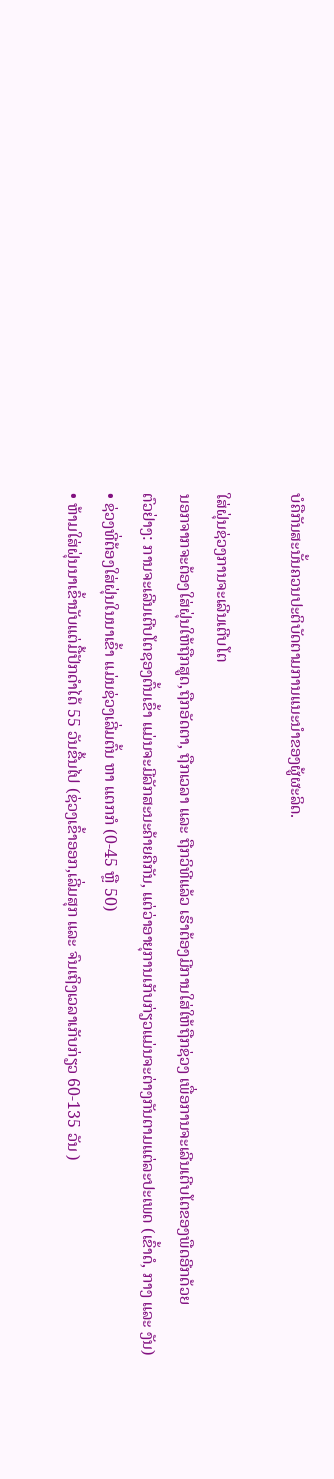ບໍຄືກັນສະນັ້ນຄວນປະຕິບັດຕາມການແນະນໍາຂອງຜູ້ຜະລິດ.

ໃສ່ຝຸ່ນຊ່ວງການຈະເລີນເຕີບໂຕ
ນອກຈາກຈະຕ້ອງໃສ່ຝຸ່ນໃຫ້ຖືກສູດ,ຖືກອັດຕາ, ຖືກເວລາ ແລະ ຖືກວິທີແລ້ວ ເຮົາຕ້ອງມີການໃສ່ໃຫ້ຖືກຊ່ວງ ເພື່ອການຈະເລີນເຕີບໂຕຂອງພືດອີກດ້ວຍ
ຕົວຢ່າງ: ການຈະເລີນເຕີບໂຕຊອງຕົ້ນເຂົ້າ ແມ່ນຈະມີລັກສະນະຄ້າຍຄືກັນ, ແຕ່ວ່າອາຍຸການເກັບກ່ຽວແມ່ນຈະຕ່າງກັນຕາມແຕ່ລະປະເພດ (ເຂົ້າດໍ, ກາງ ແລະ ງັນ)
• ຊ່ວງທີ່ຕ້ອງໃສ່ຝຸ່ນໃນນາເຂົ້າ ແມ່ນຊ່ວງເລີ່ມຕົ້ນ ຫາ ແຕກກໍ (0-45 ຫຼື 50)
• ຫ້າມໃສ່ຝຸ່ນນາເຂົ້ານັບແຕ່ມື້ປັກດຳໄດ້ 55 ວັນຂື້ນໄປ (ຊ່ວງເຂົ້າອອກ,ເລີ່ມສຸກ ແລະ ຈົນເຖິງເວລາເກັບກ່ຽວ 60-135 ວັນ )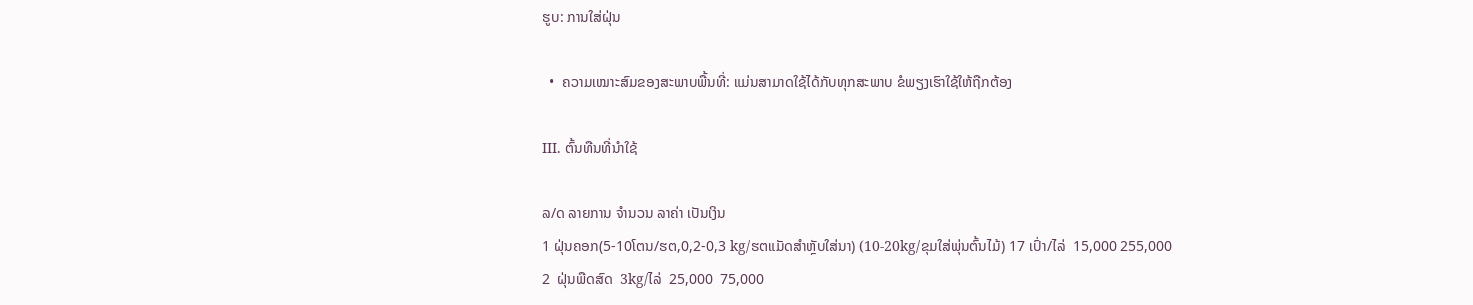ຮູບ: ການໃສ່ຝຸ່ນ

  •  ຄວາມເໝາະສົມຂອງສະພາບພື້ນທີ່: ແມ່ນສາມາດໃຊ້ໄດ້ກັບທຸກສະພາບ ຂໍພຽງເຮົາໃຊ້ໃຫ້ຖືກຕ້ອງ

III. ຕົ້ນທືນທີ່ນຳໃຊ້

ລ/ດ ລາຍການ ຈຳນວນ ລາຄ່າ ເປັນເງິນ
1 ຝຸ່ນຄອກ(5-10ໂຕນ/ຮຕ,0,2-0,3 kg/ຮຕແມັດສຳຫຼັບໃສ່ນາ) (10-20kg/ຂຸມໃສ່ພຸ່ນຕົ້ນໄມ້) 17 ເປົ່າ/ໄລ່  15,000 255,000
2  ຝຸ່ນພືດສົດ  3kg/ໄລ່  25,000  75,000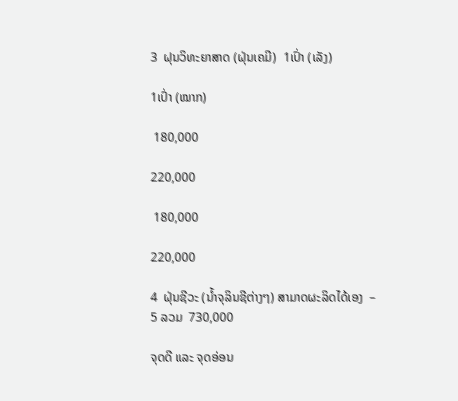3  ຝຸນວິທະຍາສາດ (ຝຸ່ນເຄມີ)  1ເປົ່າ (ເລັງ)

1ເປົ່າ (ໝາກ)

 180,000

220,000

 180,000

220,000

4  ຝຸ່ນຊີວະ (ນໍ້າຈຸລິນຊີຕ່າງໆ) ສາມາດຜະລິດໄດ້ເອງ  –
5 ລວມ  730,000

ຈຸດດີ ແລະ ຈຸດອ່ອນ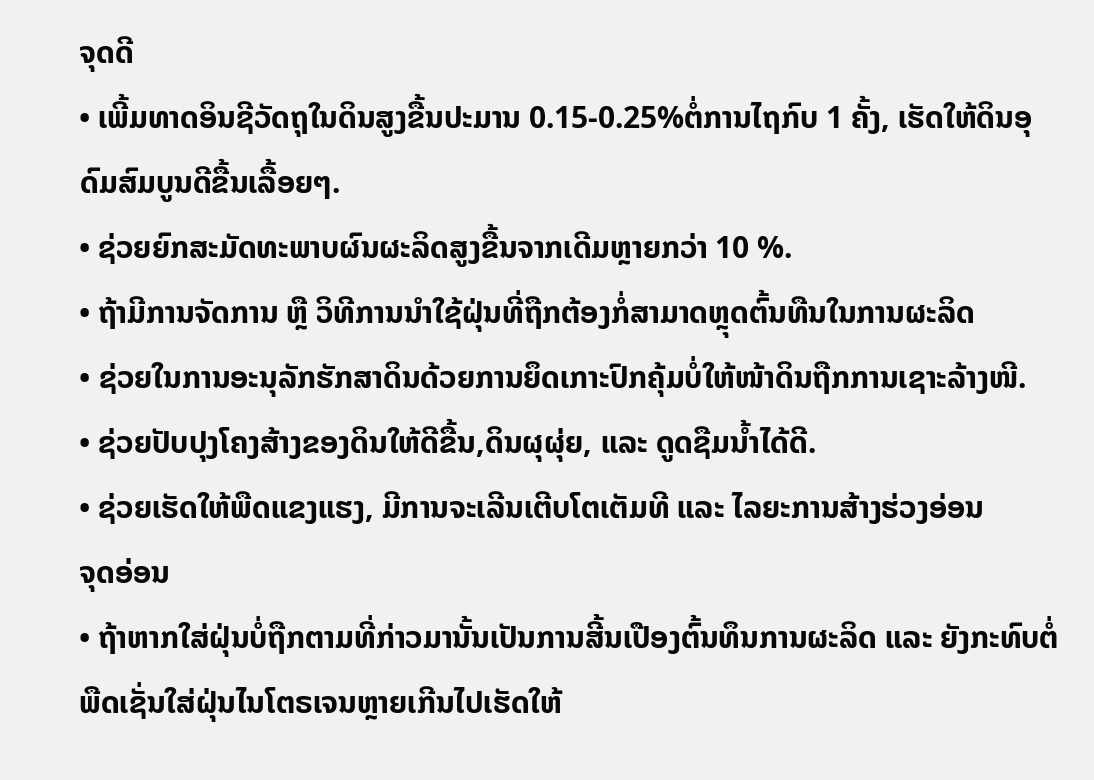ຈຸດດີ
• ເພີ້ມທາດອິນຊີວັດຖຸໃນດິນສູງຂື້ນປະມານ 0.15-0.25%ຕໍ່ການໄຖກົບ 1 ຄັ້ງ, ເຮັດໃຫ້ດິນອຸດົມສົມບູນດີຂື້ນເລື້ອຍໆ.
• ຊ່ວຍຍົກສະມັດທະພາບຜົນຜະລິດສູງຂື້ນຈາກເດີມຫຼາຍກວ່າ 10 %.
• ຖ້າມີການຈັດການ ຫຼື ວິທີການນຳໃຊ້ຝຸ່ນທີ່ຖືກຕ້ອງກໍ່ສາມາດຫຼຸດຕົ້ນທືນໃນການຜະລິດ
• ຊ່ວຍໃນການອະນຸລັກຮັກສາດິນດ້ວຍການຍຶດເກາະປົກຄຸ້ມບໍ່ໃຫ້ໜ້າດິນຖືກການເຊາະລ້າງໜີ.
• ຊ່ວຍປັບປຸງໂຄງສ້າງຂອງດິນໃຫ້ດີຂື້ນ,ດິນຜຸຜຸ່ຍ, ແລະ ດູດຊືມນ້ຳໄດ້ດີ.
• ຊ່ວຍເຮັດໃຫ້ພືດແຂງແຮງ, ມີການຈະເລີນເຕີບໂຕເຕັມທີ ແລະ ໄລຍະການສ້າງຮ່ວງອ່ອນ
ຈຸດອ່ອນ
• ຖ້າຫາກໃສ່ຝຸ່ນບໍ່ຖືກຕາມທີ່ກ່າວມານັ້ນເປັນການສີ້ນເປືອງຕົ້ນທຶນການຜະລິດ ແລະ ຍັງກະທົບຕໍ່ພືດເຊັ່ນໃສ່ຝຸ່ນໄນໂຕຣເຈນຫຼາຍເກີນໄປເຮັດໃຫ້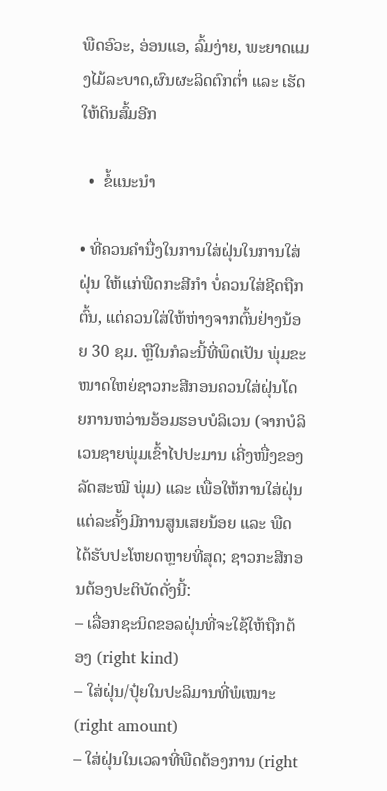ພືດອົວະ, ອ່ອນແອ, ລົ້ມງ່າຍ, ພະຍາດແມງໄມ້ລະບາດ,ຜົນຜະລິດຕົກຕໍ່າ ແລະ ເຮັດໃຫ້ດິນສົ້ມອີກ

  •  ຂໍ້ແນະນຳ

• ທີ່ຄວນຄຳນື່ງໃນການໃສ່ຝຸ່ນໃນການໃສ່ຝຸ່ນ ໃຫ້ແກ່ພືດກະສີກຳ ບໍ່ຄວນໃສ່ຊີດຖືກຕົ້ນ, ແຕ່ຄວນໃສ່ໃຫ້ຫ່າງຈາກຕົ້ນຢ່າງນ້ອຍ 30 ຊມ. ຫຼືໃນກໍລະນີ້ທີ່ພຶດເປັນ ພຸ່ມຂະໜາດໃຫຍ່ຊາວກະສີກອນຄວນໃສ່ຝຸ່ນໂດຍການຫວ່ານອ້ອມຮອບບໍລິເວນ (ຈາກບໍລິເວນຊາຍພຸ່ມເຂົ້າໄປປະມານ ເຄີ່ງໜື່ງຂອງລັດສະໝີ ພຸ່ມ) ແລະ ເພື່ອໃຫ້ການໃສ່ຝຸ່ນແຕ່ລະຄັ້ງມີການສູນເສຍນ້ອຍ ແລະ ພືດໄດ້ຮັບປະໂຫຍດຫຼາຍທີ່ສຸດ; ຊາວກະສີກອນຕ້ອງປະຕິບັດດັ່ງນີ້:
– ເລື່ອກຊະນິດຂອລຝຸ່ນທີ່ຈະໃຊ້ໃຫ້ຖືກຕ້ອງ (right kind)
– ໃສ່ຝຸ່ນ/ປຸ໋ຍໃນປະລິມານທີ່ພໍເໝາະ (right amount)
– ໃສ່ຝຸ່ນໃນເວລາທີ່ພືດຕ້ອງການ (right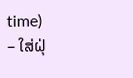time)
– ໃສ່ຝຸ່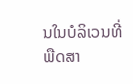ນໃນບໍລິເວນທີ່ພືດສາ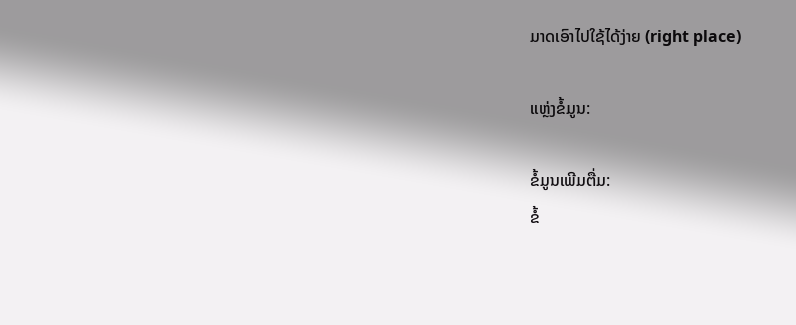ມາດເອົາໄປໃຊ້ໄດ້ງ່າຍ (right place)

ແຫຼ່ງຂໍ້ມູນ:

ຂໍ້ມູນເພີມຕື່ມ:
ຂໍ້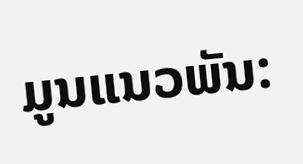ມູນແນວພັນ: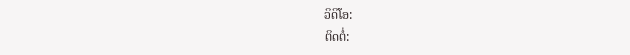ວິດິໂອ:
ຕິດຕໍ່: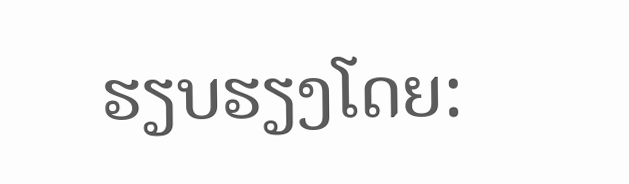ຮຽບຮຽງໂດຍ: